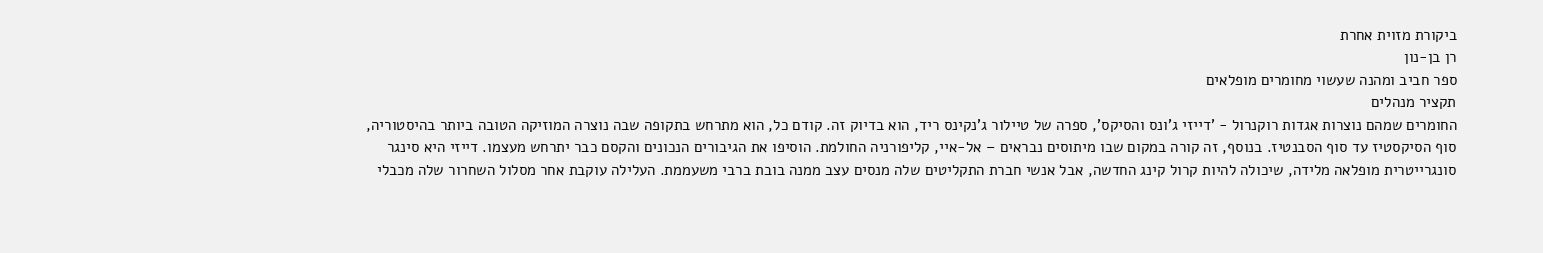ביקורת מזוית אחרת
רן בן-נון
ספר חביב ומהנה שעשוי מחומרים מופלאים
תקציר מנהלים
החומרים שמהם נוצרות אגדות רוקנרול - 'דייזי ג'ונס והסיקס', ספרה של טיילור ג'נקינס ריד, הוא בדיוק זה. קודם כל, הוא מתרחש בתקופה שבה נוצרה המוזיקה הטובה ביותר בהיסטוריה, סוף הסיקסטיז עד סוף הסבנטיז. בנוסף, זה קורה במקום שבו מיתוסים נבראים – אל-איי, קליפורניה החולמת. הוסיפו את הגיבורים הנכונים והקסם כבר יתרחש מעצמו. דייזי היא סינגר סונגרייטרית מופלאה מלידה, שיכולה להיות קרול קינג החדשה, אבל אנשי חברת התקליטים שלה מנסים עצב ממנה בובת ברבי משעממת. העלילה עוקבת אחר מסלול השחרור שלה מכבלי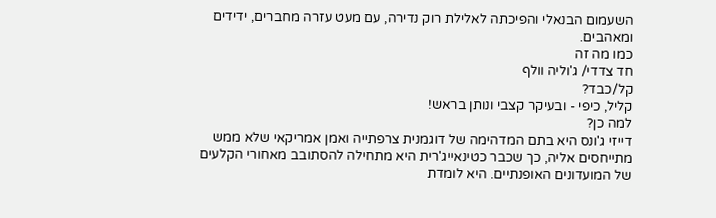השעמום הבנאלי והפיכתה לאלילת רוק נדירה, עם מעט עזרה מחברים, ידידים ומאהבים.
כמו מה זה
חד צדדי/ ג'וליה וולף
קל/כבד?
קליל, כיפי - ובעיקר קצבי ונותן בראש!
למה כן?
דייזי ג'ונס היא בתם המדהימה של דוגמנית צרפתייה ואמן אמריקאי שלא ממש מתייחסים אליה, כך שכבר כטינאייג'רית היא מתחילה להסתובב מאחורי הקלעים של המועדונים האופנתיים. היא לומדת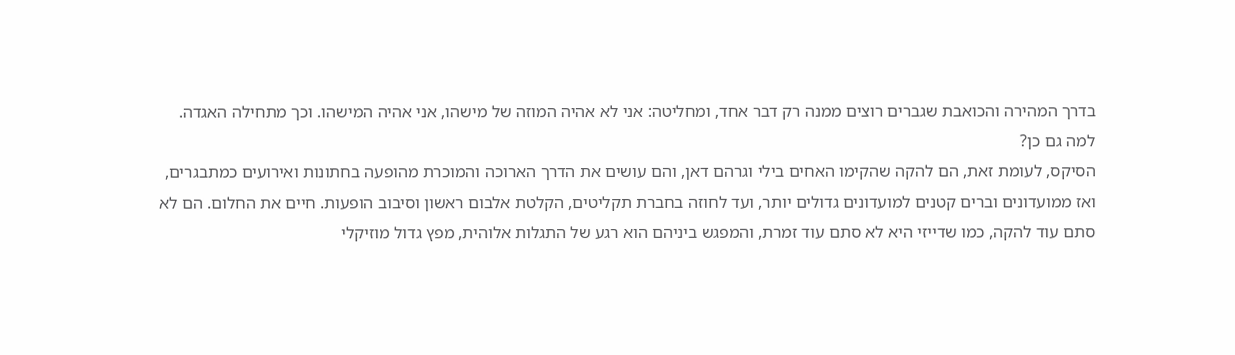בדרך המהירה והכואבת שגברים רוצים ממנה רק דבר אחד, ומחליטה: אני לא אהיה המוזה של מישהו, אני אהיה המישהו. וכך מתחילה האגדה.
למה גם כן?
הסיקס, לעומת זאת, הם להקה שהקימו האחים בילי וגרהם דאן, והם עושים את הדרך הארוכה והמוכרת מהופעה בחתונות ואירועים כמתבגרים, ואז ממועדונים וברים קטנים למועדונים גדולים יותר, ועד לחוזה בחברת תקליטים, הקלטת אלבום ראשון וסיבוב הופעות. חיים את החלום. הם לא סתם עוד להקה, כמו שדייזי היא לא סתם עוד זמרת, והמפגש ביניהם הוא רגע של התגלות אלוהית, מפץ גדול מוזיקלי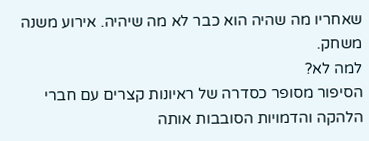שאחריו מה שהיה הוא כבר לא מה שיהיה. אירוע משנה משחק.
למה לא?
הסיפור מסופר כסדרה של ראיונות קצרים עם חברי הלהקה והדמויות הסובבות אותה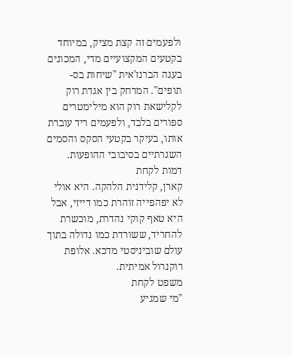ולפעמים זה קצת מציק, במיוחד בקטעים המקצועיים מדי, המכונים בעגה הברנז'אית "שיחות בס-תופים". המרחק בין אגדת רוק לקלישאת רוק הוא מילימטרים ספורים בלבד, ולפעמים ריד עוברת אותו, בעיקר בקטעי הסקס והסמים השגרתיים בסיבובי ההופעות.
דמות לקחת
קארן, קלידנית הלהקה. היא אולי לא יפהפייה זוהרת כמו דייזי, אבל היא טאף קוקי נהדרת, מוכשרת להחריד, ששורדת כמו גדולה בתוך עולם שוביניסטי מדכא. אלופת רוקנרול אמיתית.
משפט לקחת
"מי שמגיע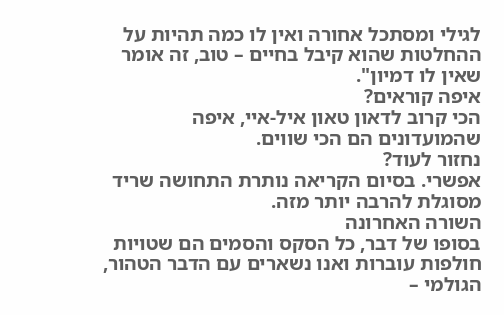לגילי ומסתכל אחורה ואין לו כמה תהיות על ההחלטות שהוא קיבל בחיים – טוב, זה אומר שאין לו דמיון".
איפה קוראים?
הכי קרוב לדאון טאון איל-איי, איפה שהמועדונים הם הכי שווים.
נחזור לעוד?
אפשרי. בסיום הקריאה נותרת התחושה שריד מסוגלת להרבה יותר מזה.
השורה האחרונה
בסופו של דבר, כל הסקס והסמים הם שטויות חולפות עוברות ואנו נשארים עם הדבר הטהור, הגולמי –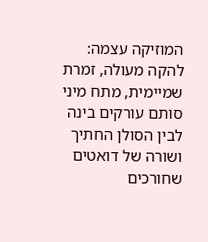המוזיקה עצמה: להקה מעולה, זמרת שמיימית, מתח מיני סותם עורקים בינה לבין הסולן החתיך ושורה של דואטים שחורכים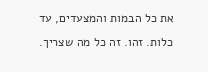את כל הבמות והמצעדים, עד כלות. זהו. זה כל מה שצריך.